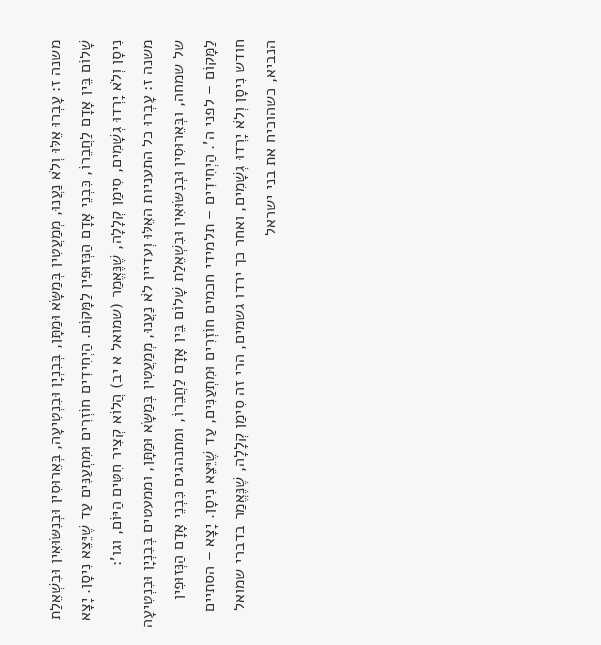משנה ז: עָבְרוּ אֵלּוּ וְלֹא נַעֲנוּ, מְמַעֲטִין בְּמַשָּׂא וּמַתָּן, בְּבִנְיָן וּבִנְטִיעָה, בְּאֵרוּסִין וּבְנִשּׂוּאִין וּבִשְׁאֵלַת שָׁלוֹם בֵּין אָדָם לַחֲבֵרוֹ, כִּבְנֵי אָדָם הַנְּזוּפִין לַמָּקוֹם. הַיְחִידִים חוֹזְרִים וּמִתְעַנִּים עַד שֶׁיֵּצֵא נִיסָן. יָצָא נִיסָן וְלֹא יָרְדוּ גְשָׁמִים, סִימַן קְלָלָה, שֶׁנֶּאֱמַר (שמואל א יב) הֲלוֹא קְצִיר חִטִּים הַיּוֹם, וגו':
משנה ז: עָבְרוּ כל התעניות האֵלּוּ וְעדיין לֹא נַעֲנוּ, מְמַעֲטִין בְּמַשָּׂא וּמַתָּן, וממעטים בְּבִנְיָן וּבִנְטִיעָה של שמחה, ובְּאֵרוּסִין וּבְנִשּׂוּאִין וּבִשְׁאֵלַת שָׁלוֹם בֵּין אָדָם לַחֲבֵרוֹ, ומתנהגים כִּבְנֵי אָדָם הַנְּזוּפִין לַמָּקוֹם – לפני ה'. הַיְחִידִים – תלמידי חכמים חוֹזְרִים וּמִתְעַנִּים, עַד שֶׁיֵּצֵא נִיסָן. יָצָא – הסתיים חודש נִיסָן וְלֹא יָרְדוּ גְשָׁמִים, ואחר כך ירדו גשמים, הרי זה סִימַן קְלָלָה, שֶׁנֶּאֱמַר בדברי שמואל הנביא, כשהוכיח את בני ישראל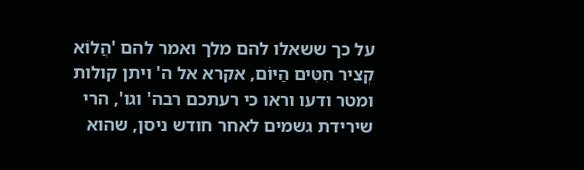על כך ששאלו להם מלך ואמר להם 'הֲלוֹא קְצִיר חִטִּים הַיּוֹם, אקרא אל ה' ויתן קולות ומטר ודעו וראו כי רעתכם רבה' וגו', הרי שירידת גשמים לאחר חודש ניסן, שהוא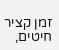זמן קציר חיטים,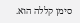סימן קללה הוא.